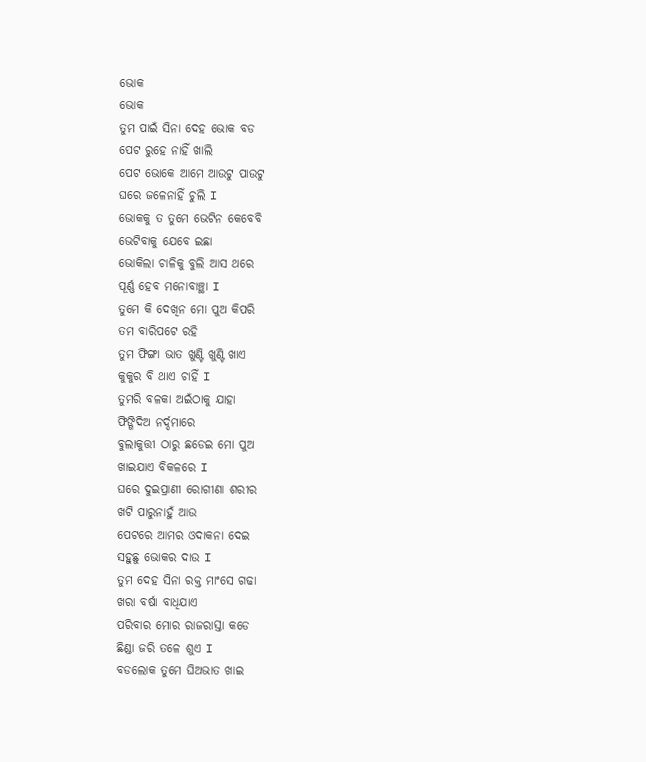ଭୋକ
ଭୋକ
ତୁମ ପାଇଁ ସିନା ଦେହ ଭୋକ ବଡ
ପେଟ ରୁହେ ନାହିଁ ଖାଲି
ପେଟ ଭୋକେ ଆମେ ଆଉଟୁ ପାଉଟୁ
ଘରେ ଜଳେନାହିଁ ଚୁଲି I
ଭୋକକୁ ତ ତୁମେ ଭେଟିନ କେବେବି
ଭେଟିବାକୁ ଯେବେ ଇଛା
ଭୋକିଲା ଚାଳିକୁ ବୁଲି ଆସ ଥରେ
ପୂର୍ଣ୍ଣ ହେବ ମନୋବାଞ୍ଛା I
ତୁମେ କି ଦେଖିନ ମୋ ପୁଅ କିପରି
ତମ ବାରିପଟେ ରହି
ତୁମ ଫିଙ୍ଗା ଭାତ ଖୁଣ୍ଟି ଖୁଣ୍ଟି ଖାଏ
କୁକୁର ବି ଥାଏ ଚାହିଁ I
ତୁମରି ବଳକା ଅଇଁଠାକୁ ଯାହା
ଫିଙ୍ଗିଦିଅ ନର୍ଦ୍ଦମାରେ
ବୁଲାକୁତ୍ତୀ ଠାରୁ ଛଡେଇ ମୋ ପୁଅ
ଖାଇଯାଏ ବିକଳରେ I
ଘରେ ଦୁଇପ୍ରାଣୀ ରୋଗୀଣା ଶରୀର
ଖଟି ପାରୁନାହୁଁ ଆଉ
ପେଟରେ ଆମର ଓଦାକନା ଦେଇ
ସହୁଛୁ ଭୋକର ଦାଉ I
ତୁମ ଦେହ ସିନା ରକ୍ତ ମାଂସେ ଗଢା
ଖରା ବର୍ଷା ବାଧିଯାଏ
ପରିବାର ମୋର ରାଜରାସ୍ତା କଡେ
ଛିଣ୍ଡା ଜରି ତଳେ ଶୁଏ I
ବଡଲୋକ ତୁମେ ଘିଅଭାତ ଖାଇ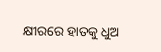କ୍ଷୀରରେ ହାତକୁ ଧୁଅ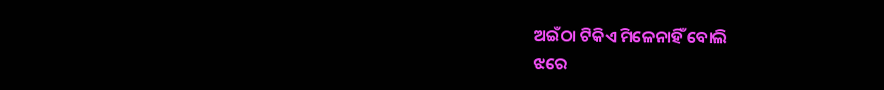ଅଇଁଠା ଟିକିଏ ମିଳେନାହିଁ ବୋଲି
ଝରେ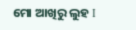ମୋ ଆଖିରୁ ଲୁହ I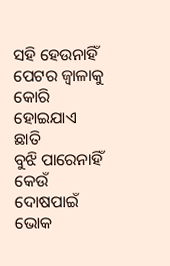ସହି ହେଉନାହିଁ ପେଟର ଜ୍ୱାଳାକୁ
କୋରି ହୋଇଯାଏ ଛାତି
ବୁଝି ପାରେନାହିଁ କେଉଁ ଦୋଷପାଇଁ
ଭୋକ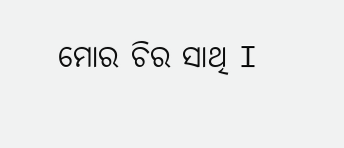ମୋର ଚିର ସାଥି I